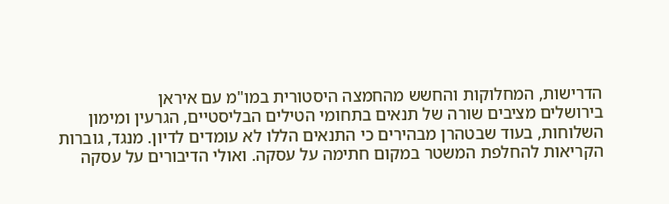הדרישות, המחלוקות והחשש מהחמצה היסטורית במו"מ עם איראן
בירושלים מציבים שורה של תנאים בתחומי הטילים הבליסטיים, הגרעין ומימון השלוחות, בעוד שבטהרן מבהירים כי התנאים הללו לא עומדים לדיון. מנגד, גוברות הקריאות להחלפת המשטר במקום חתימה על עסקה. ואולי הדיבורים על עסקה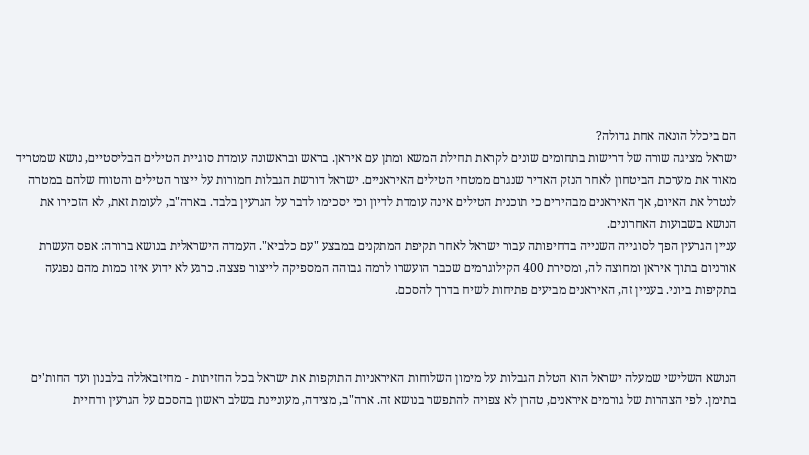הם ביכלל הונאה אחת גדולה?
ישראל מציגה שורה של דרישות בתחומים שונים לקראת תחילת המשא ומתן עם איראן. בראש ובראשונה עומדת סוגיית הטילים הבליסטיים, נושא שמטריד מאוד את מערכת הביטחון לאחר הנזק האדיר שנגרם ממטחי הטילים האיראניים. ישראל דורשת הגבלות חמורות על ייצור הטילים והטווח שלהם במטרה לנטרל את האיום, אך האיראנים מבהירים כי תוכנית הטילים אינה עומדת לדיון וכי יסכימו לדבר על הגרעין בלבד. בארה"ב, לעומת זאת, לא הזכירו את הנושא בשבועות האחרונים.
עניין הגרעין הפך לסוגייה השנייה בדחיפותה עבור ישראל לאחר תקיפת המתקנים במבצע "עם כלביא". העמדה הישראלית בנושא ברורה: אפס העשרת אורניום בתוך איראן ומחוצה לה, ומסירת 400 הקילוגרמים שכבר הועשרו לרמה גבוהה המספיקה לייצור פצצה. כרגע לא ידוע איזו כמות מהם נפגעה בתקיפות ביוני. בעניין זה, האיראנים מביעים פתיחות לשיח בדרך להסכם.



הנושא השלישי שמעלה ישראל הוא הטלת הגבלות על מימון השלוחות האיראניות התוקפות את ישראל בכל החזיתות - מחיזבאללה בלבנון ועד החות'ים בתימן. לפי הצהרות של גורמים איראנים, טהרן לא צפויה להתפשר בנושא זה. ארה"ב, מצידה, מעוניינת בשלב ראשון בהסכם על הגרעין ודחיית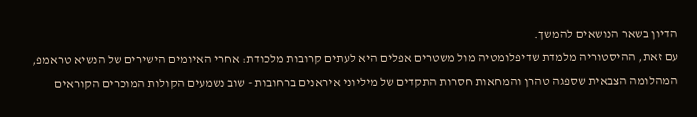הדיון בשאר הנושאים להמשך.
עם זאת, ההיסטוריה מלמדת שדיפלומטיה מול משטרים אפלים היא לעתים קרובות מלכודת: אחרי האיומים הישירים של הנשיא טראמפ, המהלומה הצבאית שספגה טהרן והמחאות חסרות התקדים של מיליוני איראנים ברחובות - שוב נשמעים הקולות המוכרים הקוראים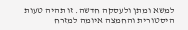למשא ומתן ולעסקה חדשה. זו תהיה טעות היסטורית והחמצה איומה למזרח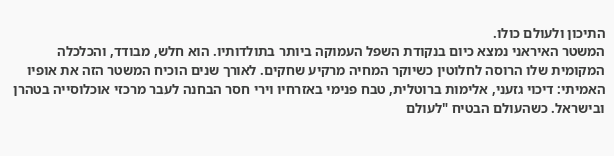התיכון ולעולם כולו.
המשטר האיראני נמצא כיום בנקודת השפל העמוקה ביותר בתולדותיו. הוא חלש, מבודד, והכלכלה המקומית שלו הרוסה לחלוטין כשיוקר המחיה מרקיע שחקים. לאורך שנים הוכיח המשטר הזה את אופיו האמיתי: דיכוי גזעני, אלימות ברוטלית, טבח פנימי באזרחיו וירי חסר הבחנה לעבר מרכזי אוכלוסייה בטהרן ובישראל. כשהעולם הבטיח "לעולם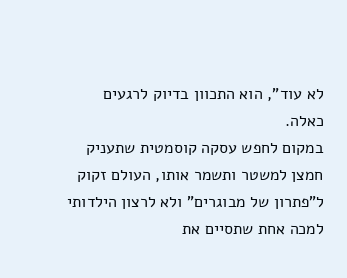לא עוד", הוא התכוון בדיוק לרגעים כאלה.
במקום לחפש עסקה קוסמטית שתעניק חמצן למשטר ותשמר אותו, העולם זקוק ל"פתרון של מבוגרים" ולא לרצון הילדותי למכה אחת שתסיים את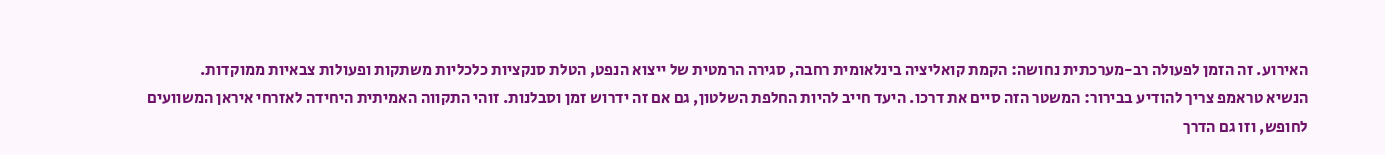האירוע. זה הזמן לפעולה רב-מערכתית נחושה: הקמת קואליציה בינלאומית רחבה, סגירה הרמטית של ייצוא הנפט, הטלת סנקציות כלכליות משתקות ופעולות צבאיות ממוקדות.
הנשיא טראמפ צריך להודיע בבירור: המשטר הזה סיים את דרכו. היעד חייב להיות החלפת השלטון, גם אם זה ידרוש זמן וסבלנות. זוהי התקווה האמיתית היחידה לאזרחי איראן המשוועים לחופש, וזו גם הדרך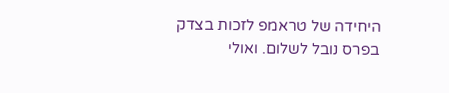היחידה של טראמפ לזכות בצדק בפרס נובל לשלום. ואולי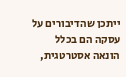ייתכן שהדיבורים על עסקה הם בכלל הונאה אסטרטגית,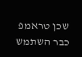שכן טראמפ כבר השתמש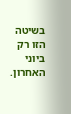בשיטה הזו רק ביוני האחרון.